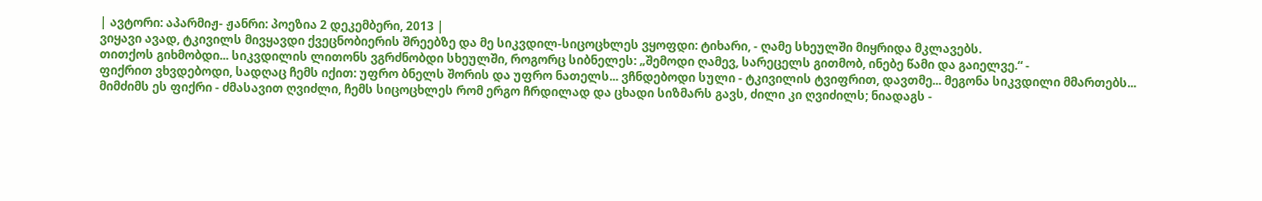| ავტორი: აპარმიჟ- ჟანრი: პოეზია 2 დეკემბერი, 2013 |
ვიყავი ავად, ტკივილს მივყავდი ქვეცნობიერის შრეებზე და მე სიკვდილ-სიცოცხლეს ვყოფდი: ტიხარი, - ღამე სხეულში მიყრიდა მკლავებს.
თითქოს გიხმობდი... სიკვდილის ლითონს ვგრძნობდი სხეულში, როგორც სიბნელეს: „შემოდი ღამევ, სარეცელს გითმობ, ინებე წამი და გაიელვე.“ -
ფიქრით ვხვდებოდი, სადღაც ჩემს იქით: უფრო ბნელს შორის და უფრო ნათელს... ვჩნდებოდი სული - ტკივილის ტვიფრით, დავთმე... მეგონა სიკვდილი მმართებს...
მიმძიმს ეს ფიქრი - ძმასავით ღვიძლი, ჩემს სიცოცხლეს რომ ერგო ჩრდილად და ცხადი სიზმარს გავს, ძილი კი ღვიძილს; ნიადაგს -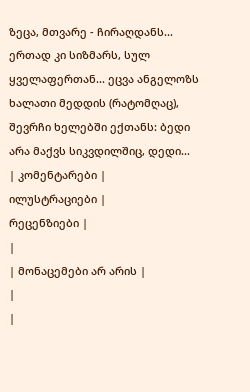ზეცა, მთვარე - ჩირაღდანს...
ერთად კი სიზმარს, სულ ყველაფერთან... ეცვა ანგელოზს ხალათი მედდის (რატომღაც), შევრჩი ხელებში ექთანს: ბედი არა მაქვს სიკვდილშიც, დედი...
| კომენტარები |
ილუსტრაციები |
რეცენზიები |
|
| მონაცემები არ არის |
|
|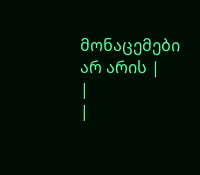მონაცემები არ არის |
|
|